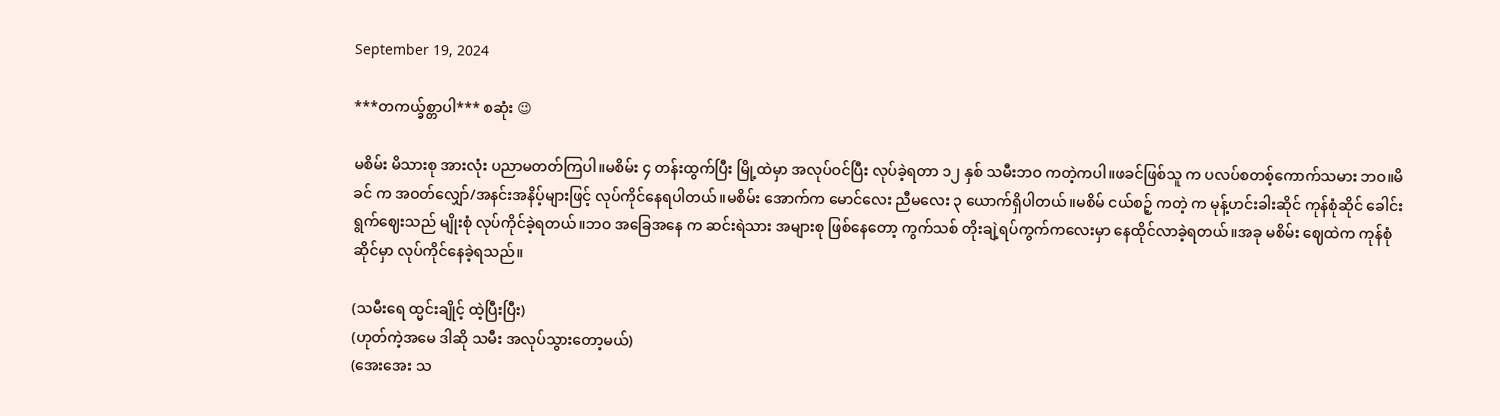September 19, 2024

***တကယ္ခ်စ္တာပါ*** စဆုံး 😉

မစိမ်း မိသားစု အားလုံး ပညာမတတ်ကြပါ။မစိမ်း ၄ တန်းထွက်ပြီး မြို့ထဲမှာ အလုပ်ဝင်ပြီး လုပ်ခဲ့ရတာ ၁၂ နှစ် သမီးဘဝ ကတဲ့ကပါ။ဖခင်ဖြစ်သူ က ပလပ်စတစ့်ကောက်သမား ဘဝ။မိခင် က အဝတ်လျှော်/အနင်းအနိပ့်များဖြင့် လုပ်ကိုင်နေရပါတယ်။မစိမ်း အောက်က မောင်လေး ညီမလေး ၃ ယောက်ရှိပါတယ်။မစိမ် ငယ်စဉ့် ကတဲ့ က မုန့်ဟင်းခါးဆိုင် ကုန်စုံဆိုင် ခေါင်းရွက်ဈေးသည် မျိုးစုံ လုပ်ကိုင်ခဲ့ရတယ်။ဘဝ အခြေအနေ က ဆင်းရဲသား အများစု ဖြစ်နေတော့ ကွက်သစ် တိုးချဲ့ရပ်ကွက်ကလေးမှာ နေထိုင်လာခဲ့ရတယ်။အခု မစိမ်း ဈေထဲက ကုန်စုံဆိုင်မှာ လုပ်ကိုင်နေခဲ့ရသည်။

(သမီးရေ ထ္မင်းချိုင့် ထဲ့ပြီးပြီး)
(ဟုတ်ကဲ့အမေ ဒါဆို သမီး အလုပ်သွားတော့မယ်)
(အေးအေး သ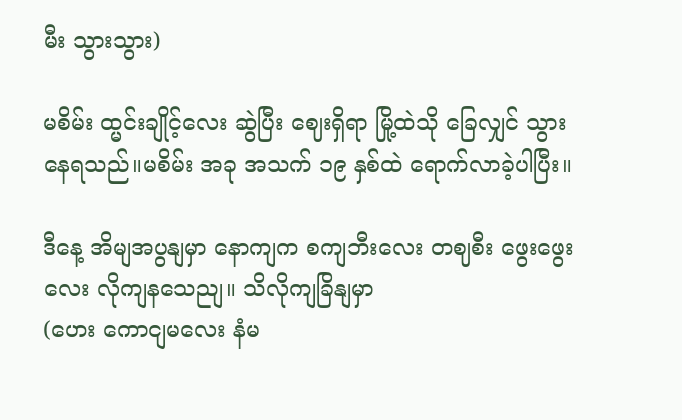မီး သွားသွား)

မစိမ်း ထ္မင်းချိုင့်လေး ဆွဲပြီး ဈေးရှိရာ မြို့ထဲသို ခြေလျှင် သွားနေရသည်။မစိမ်း အခု အသက် ၁၉ နှစ်ထဲ ရောက်လာခဲ့ပါပြီး။

ဒီနေ့ အိမျအပွနျမှာ နောကျက စကျဘီးလေး တဈစီး ဖွေးဖွေးလေး လိုကျနသေညျ။ သိလိုကျခြိနျမှာ
(ဟေး ကောငျမလေး နံမ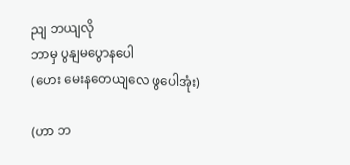ညျ ဘယျလို
ဘာမှ ပွနျမပွောနပေါ
(ဟေး မေးနတေယျလေ ဖွပေါအုံး)

(ဟာ ဘ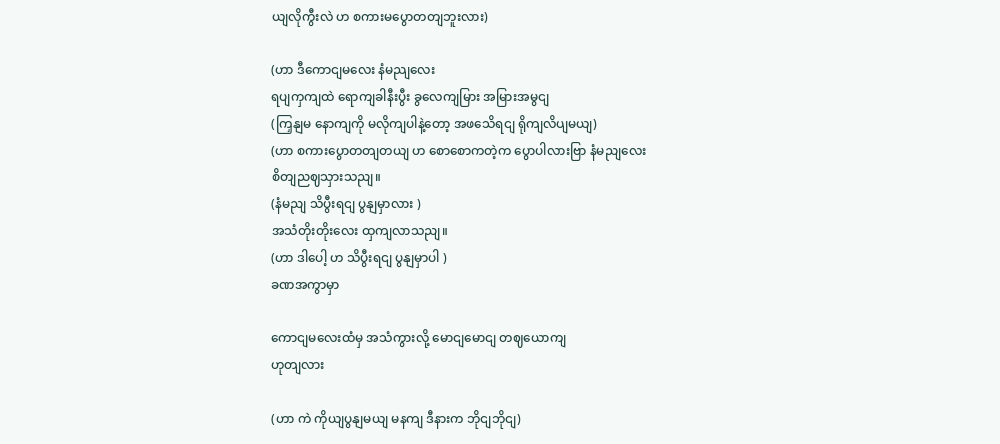ယျလိုကွီးလဲ ဟ စကားမပွောတတျဘူးလား)

(ဟာ ဒီကောငျမလေး နံမညျလေး
ရပျကှကျထဲ ရောကျခါနီးပွီး ခွလေကျမြား အမြားအမွငျ
(ကြှနျမ နောကျကို မလိုကျပါနဲ့တော့ အဖသေိရငျ ရိုကျလိပျမယျ)
(ဟာ စကားပွောတတျတယျ ဟ စောစောကတဲ့က ပွောပါလားဗြာ နံမညျလေး
စိတျညဈသှားသညျ။
(နံမညျ သိပွီးရငျ ပွနျမှာလား )
အသံတိုးတိုးလေး ထှကျလာသညျ။
(ဟာ ဒါပေါ့ ဟ သိပွီးရငျ ပွနျမှာပါ )
ခဏအကွာမှာ

ကောငျမလေးထံမှ အသံကွားလို့ မောငျမောငျ တဈယောကျ
ဟုတျလား

(ဟာ ကဲ ကိုယျပွနျမယျ မနကျ ဒီနားက ဘိုငျဘိုငျ)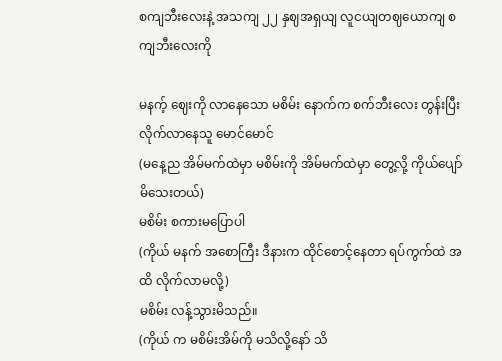စကျဘီးလေးနဲ့ အသကျ ၂၂ နှဈအရှယျ လူငယျတဈယောကျ စကျဘီးလေးကို

မနက့် ဈေးကို လာနေသော မစိမ်း နောက်က စက်ဘီးလေး တွန်းပြီး လိုက်လာနေသူ မောင်မောင်
(မနေ့ည အိမ်မက်ထဲမှာ မစိမ်းကို အိမ်မက်ထဲမှာ တွေ့လို့ ကိုယ်ပျော်မိသေးတယ်)
မစိမ်း စကားမပြောပါ
(ကိုယ် မနက် အစောကြီး ဒီနားက ထိုင်စောင့်နေတာ ရပ်ကွက်ထဲ အထိ လိုက်လာမလို့)
မစိမ်း လန့်သွားမိသည်။
(ကိုယ် က မစိမ်းအိမ်ကို မသိလို့နော် သိ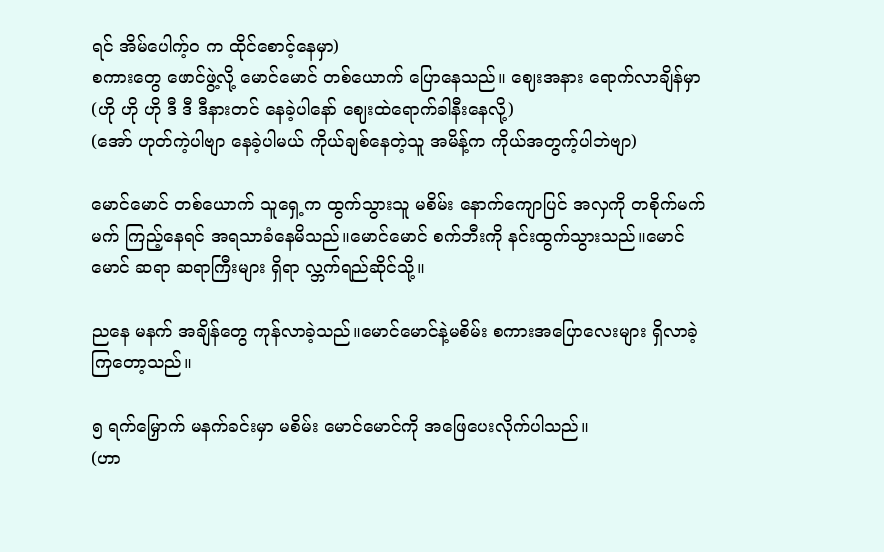ရင် အိမ်ပေါက့်ဝ က ထိုင်စောင့်နေမှာ)
စကားတွေ ဖောင်ဖွဲ့လို့ မောင်မောင် တစ်ယောက် ပြောနေသည်။ ဈေးအနား ရောက်လာချိန်မှာ
(ဟို ဟို ဟို ဒီ ဒီ ဒီနားတင် နေခဲ့ပါနော် ဈေးထဲရောက်ခါနီးနေလို့)
(အော် ဟုတ်ကဲ့ပါဗျာ နေခဲ့ပါမယ် ကိုယ်ချစ်နေတဲ့သူ အမိန့်က ကိုယ်အတွက့်ပါဘဲဗျာ)

မောင်မောင် တစ်ယောက် သူရှေ့က ထွက်သွားသူ မစိမ်း နောက်ကျောပြင် အလှကို တစိုက်မက်မက် ကြည့်နေရင် အရသာခံနေမိသည်။မောင်မောင် စက်ဘီးကို နင်းထွက်သွားသည်။မောင်မောင် ဆရာ ဆရာကြီးများ ရှိရာ လ္ဘက်ရည်ဆိုင်သို့။

ညနေ မနက် အချိန်တွေ ကုန်လာခဲ့သည်။မောင်မောင်နဲ့မစိမ်း စကားအပြောလေးများ ရှိလာခဲ့ကြတော့သည်။

၅ ရက်မြှောက် မနက်ခင်းမှာ မစိမ်း မောင်မောင်ကို အဖြေပေးလိုက်ပါသည်။
(ဟာ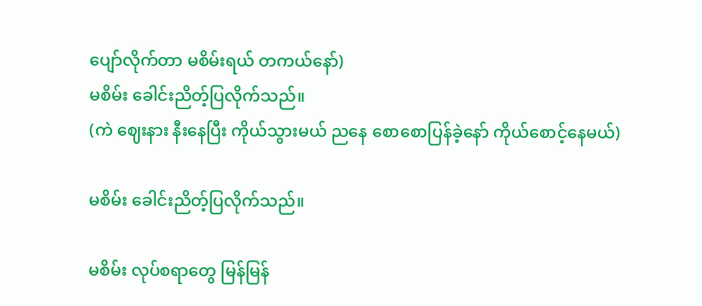ပျော်လိုက်တာ မစိမ်းရယ် တကယ်နော်)
မစိမ်း ခေါင်းညိတ့်ပြလိုက်သည်။
(ကဲ ဈေးနား နီးနေပြီး ကိုယ်သွားမယ် ညနေ စောစောပြန်ခဲ့နော် ကိုယ်စောင့်နေမယ်)

မစိမ်း ခေါင်းညိတ့်ပြလိုက်သည်။

မစိမ်း လုပ်စရာတွေ မြန်မြန်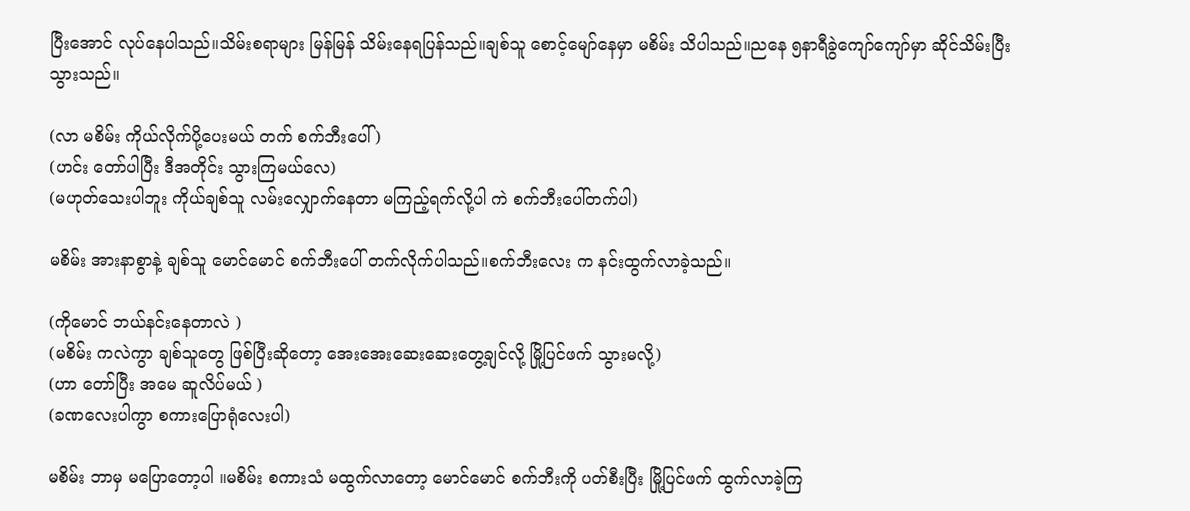ပြီးအောင် လုပ်နေပါသည်။သိမ်းစရာများ မြန်မြန် သိမ်းနေရပြန်သည်။ချစ်သူ စောင့်မျော်နေမှာ မစိမ်း သိပါသည်။ညနေ ၅နာရီခွဲကျော်ကျော်မှာ ဆိုင်သိမ်းပြီးသွားသည်။

(လာ မစိမ်း ကိုယ်လိုက်ပို့ပေးမယ် တက် စက်ဘီးပေါ် )
(ဟင်း တော်ပါပြီး ဒီအတိုင်း သွားကြမယ်လေ)
(မဟုတ်သေးပါဘူး ကိုယ်ချစ်သူ လမ်းလျှောက်နေတာ မကြည့်ရက်လို့ပါ ကဲ စက်ဘီးပေါ်တက်ပါ)

မစိမ်း အားနာစွာနဲ့ ချစ်သူ မောင်မောင် စက်ဘီးပေါ် တက်လိုက်ပါသည်။စက်ဘီးလေး က နင်းထွက်လာခဲ့သည်။

(ကိုမောင် ဘယ်နင်းနေတာလဲ )
(မစိမ်း ကလဲကွာ ချစ်သူတွေ ဖြစ်ပြီးဆိုတော့ အေးအေးဆေးဆေးတွေ့ချင်လို့ မြို့ပြင်ဖက် သွားမလို့)
(ဟာ တော်ပြီး အမေ ဆူလိပ်မယ် )
(ခဏလေးပါကွာ စကားပြောရုံလေးပါ)

မစိမ်း ဘာမှ မပြောတော့ပါ ။မစိမ်း စကားသံ မထွက်လာတော့ မောင်မောင် စက်ဘီးကို ပတ်စီးပြီး မြို့ပြင်ဖက် ထွက်လာခဲ့ကြ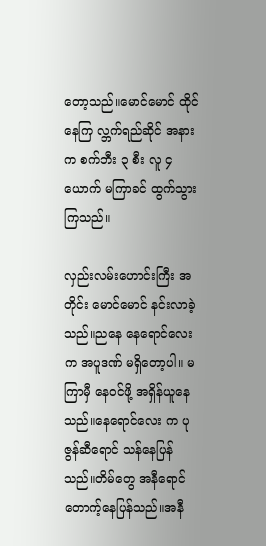တော့သည်။မောင်မောင် ထိုင်နေကြ လ္ဘက်ရည်ဆိုင် အနားက စက်ဘီး ၃ စီး လူ ၄ ယောက် မကြာခင် ထွက်သွားကြသည်။

လှည်းလမ်းဟောင်းကြီး အတိုင်း မောင်မောင် နင်းလာခဲ့သည်။ညနေ နေရောင်လေးက အပူဒဏ် မရှိတော့ပါ။ မကြာမှီ နေဝင်ဖို့ အရှိန်ယူနေသည်။နေရောင်လေး က ပုဇွန်ဆီရောင် သန်နေပြန်သည်။တိမ်တွေ အနီရောင် တောက့်နေပြန်သည်။အနီ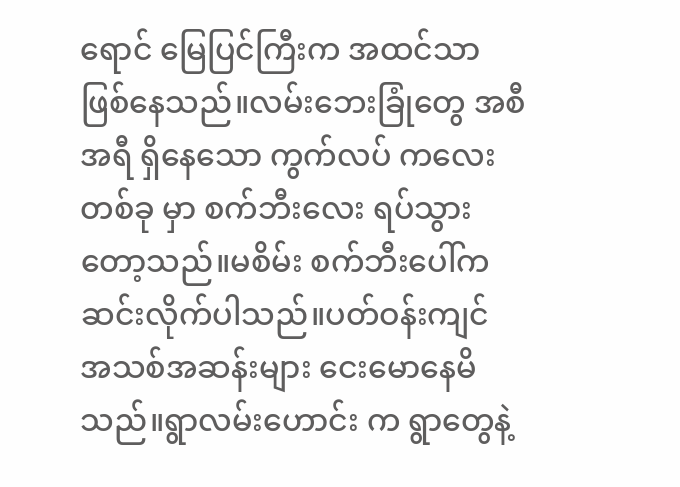ရောင် မြေပြင်ကြီးက အထင်သာ ဖြစ်နေသည်။လမ်းဘေးခြုံတွေ အစီအရီ ရှိနေသော ကွက်လပ် ကလေး တစ်ခု မှာ စက်ဘီးလေး ရပ်သွားတော့သည်။မစိမ်း စက်ဘီးပေါ်က ဆင်းလိုက်ပါသည်။ပတ်ဝန်းကျင် အသစ်အဆန်းများ ငေးမောနေမိသည်။ရွာလမ်းဟောင်း က ရွာတွေနဲ့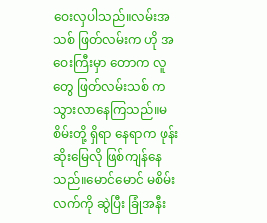ဝေးလှပါသည်။လမ်းအသစ် ဖြတ်လမ်းက ဟို အဝေးကြီးမှာ တောက လူတွေ ဖြတ်လမ်းသစ် က သွားလာနေကြသည်။မစိမ်းတို့ ရှိရာ နေရာက ဖုန်းဆိုးမြေလို ဖြစ်ကျန်နေသည်။မောင်မောင် မစိမ်း လက်ကို ဆွဲပြီး ခြုံအနီး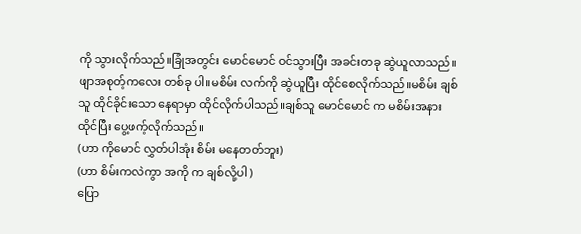ကို သွားလိုက်သည်။ခြုံအတွင်း မောင်မောင် ဝင်သွားပြီး အခင်းတခု ဆွဲယူလာသည်။ဖျာအစုတ့်ကလေး တစ်ခု ပါ။မစိမ်း လက်ကို ဆွဲယူပြီး ထိုင်စေလိုက်သည်။မစိမ်း ချစ်သူ ထိုင်ခိုင်းသော နေရာမှာ ထိုင်လိုက်ပါသည်။ချစ်သူ မောင်မောင် က မစိမ်းအနား ထိုင်ပြီး ပွေ့ဖက့်လိုက်သည်။
(ဟာ ကိုမောင် လွှတ်ပါအုံး စိမ်း မနေတတ်ဘူး)
(ဟာ စိမ်းကလဲကွာ အကို က ချစ်လို့ပါ )
ပြော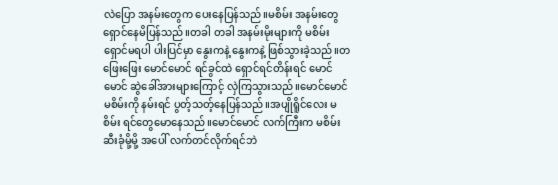လဲပြော အနမ်းတွေက ပေးနေပြန်သည်။မစိမ်း အနမ်းတွေ ရှောင်နေမိပြန်သည်။တခါ တခါ အနမ်းမိုးများကို မစိမ်း ရှောင်မရပါ ပါးပြင်မှာ နွေးကနဲ့ နွေးကနဲ့ ဖြစ်သွားခဲ့သည်။တဖြေးဖြေး မောင်မောင် ရင်ခွင်ထဲ ရှောင်ရင်တိန်းရင် မောင်မောင် ဆွဲခေါ်အားများကြောင့် လှဲကြသွားသည်။မောင်မောင် မစိမ်းကို နမ်းရင် ပွတ့်သတ့်နေပြန်သည်။အပျိုရိူင်လေး မစိမ်း ရင်တွေမောနေသည်။မောင်မောင် လက်ကြီးက မစိမ်း ဆီးခုံမို့မို့ အပေါ် လက်တင်လိုက်ရင်ဘဲ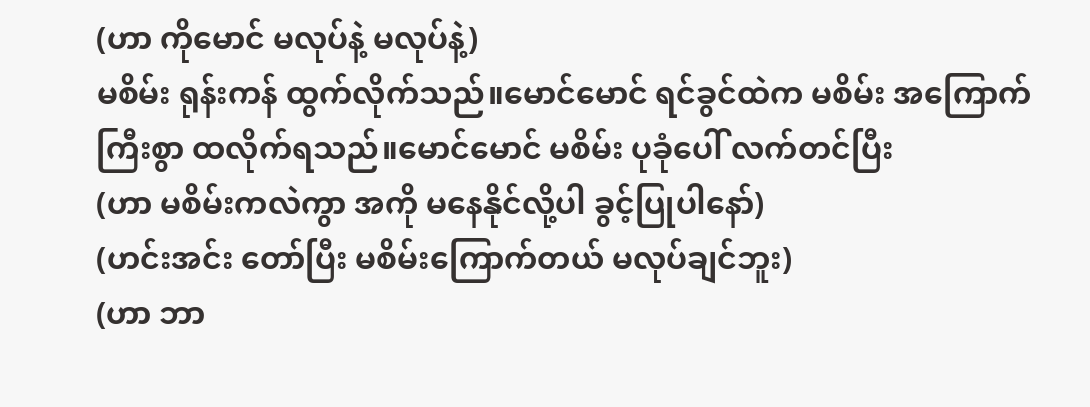(ဟာ ကိုမောင် မလုပ်နဲ့ မလုပ်နဲ့)
မစိမ်း ရုန်းကန် ထွက်လိုက်သည်။မောင်မောင် ရင်ခွင်ထဲက မစိမ်း အကြောက်ကြီးစွာ ထလိုက်ရသည်။မောင်မောင် မစိမ်း ပုခုံပေါ် လက်တင်ပြီး
(ဟာ မစိမ်းကလဲကွာ အကို မနေနိုင်လို့ပါ ခွင့်ပြုပါနော်)
(ဟင်းအင်း တော်ပြီး မစိမ်းကြောက်တယ် မလုပ်ချင်ဘူး)
(ဟာ ဘာ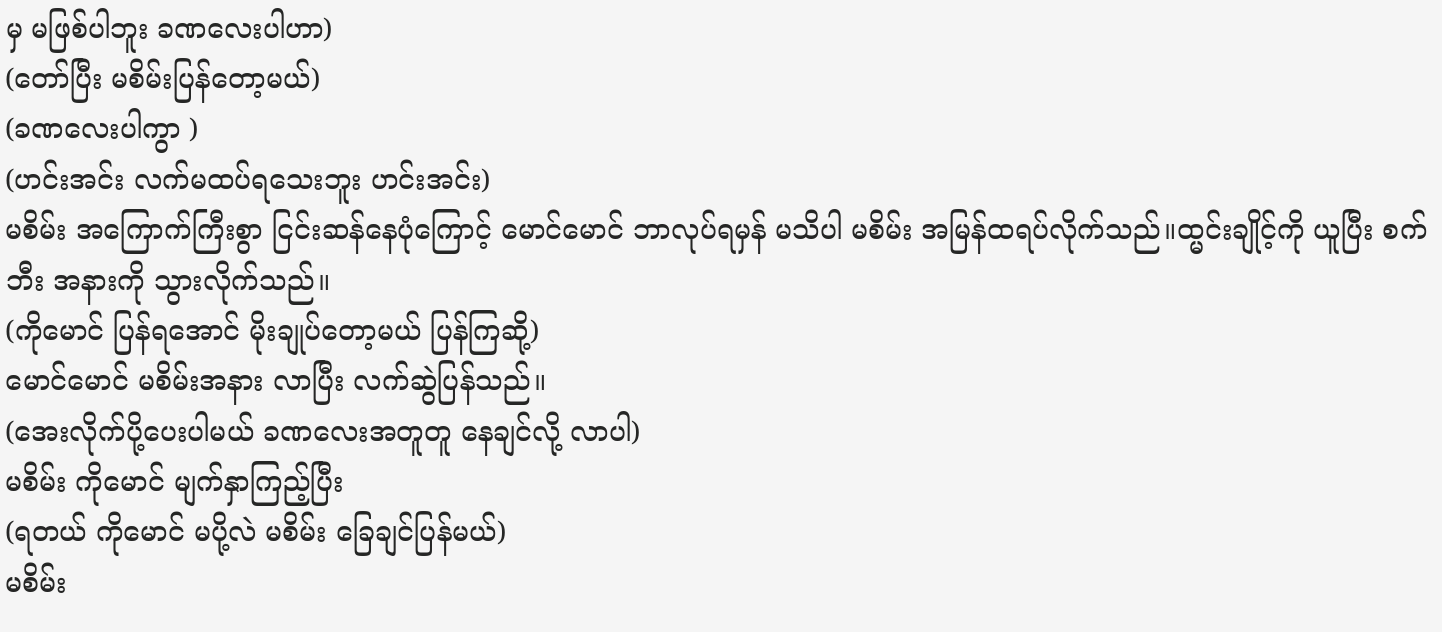မှ မဖြစ်ပါဘူး ခဏလေးပါဟာ)
(တော်ပြီး မစိမ်းပြန်တော့မယ်)
(ခဏလေးပါကွာ )
(ဟင်းအင်း လက်မထပ်ရသေးဘူး ဟင်းအင်း)
မစိမ်း အကြောက်ကြီးစွာ ငြင်းဆန်နေပုံကြောင့် မောင်မောင် ဘာလုပ်ရမှန် မသိပါ မစိမ်း အမြန်ထရပ်လိုက်သည်။ထ္မင်းချိုင့်ကို ယူပြီး စက်ဘီး အနားကို သွားလိုက်သည်။
(ကိုမောင် ပြန်ရအောင် မိုးချုပ်တော့မယ် ပြန်ကြဆို့)
မောင်မောင် မစိမ်းအနား လာပြီး လက်ဆွဲပြန်သည်။
(အေးလိုက်ပို့ပေးပါမယ် ခဏလေးအတူတူ နေချင်လို့ လာပါ)
မစိမ်း ကိုမောင် မျက်နှာကြည့်ပြီး
(ရတယ် ကိုမောင် မပို့လဲ မစိမ်း ခြေချင်ပြန်မယ်)
မစိမ်း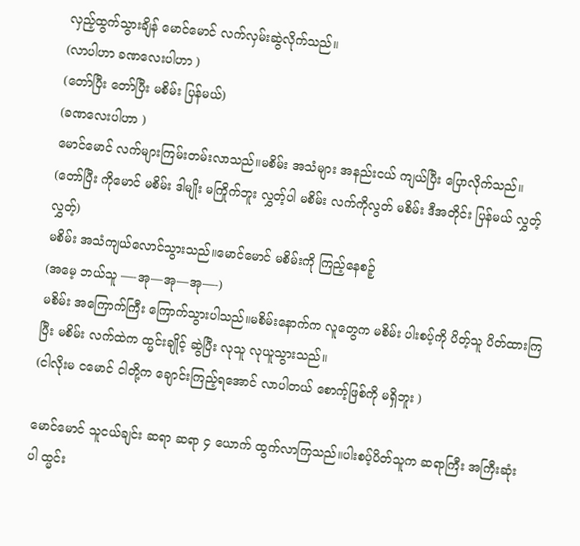လှည့်ထွက်သွားချိန် မောင်မောင် လက်လှမ်းဆွဲလိုက်သည်။
(လာပါဟာ ခဏလေးပါဟာ )
(တော်ပြီး တော်ပြီး မစိမ်း ပြန်မယ်)
(ခဏလေးပါဟာ )
မောင်မောင် လက်များကြမ်းတမ်းလာသည်။မစိမ်း အသံများ အနည်းငယ် ကျယ်ပြီး ပြောလိုက်သည်။
(တော်ပြီး ကိုမောင် မစိမ်း ဒါမျိုး မကြိုက်ဘူး လွှတ့်ပါ မစိမ်း လက်ကိုလွတ် မစိမ်း ဒီအတိုင်း ပြန်မယ် လွှတ့် လွှတ့်)
မစိမ်း အသံကျယ်လောင်သွားသည်။မောင်မောင် မစိမ်းကို ကြည့်နေစဉ့်
(အမေ့ ဘယ်သူ —-အု—အု—အု—-)
မစိမ်း အကြောက်ကြီး ကြောက်သွားပါသည်။မစိမ်းနောက်က လူတွေက မစိမ်း ပါးစပ့်ကို ပိတ့်သူ ပိတ်ထားကြပြီး မစိမ်း လက်ထဲက ထ္မင်းချိုင့် ဆွဲပြီး လုသူ လုယူသွားသည်။
(ငါလိုးမ ငမောင် ငါတို့က ချောင်းကြည့်ရအောင် လာပါတယ် စောက့်ဖြစ်ကို မရှိဘူး )

မောင်မောင် သူငယ်ချင်း ဆရာ ဆရာ ၄ ယောက် ထွက်လာကြသည်။ပါးစပ့်ပိတ်သူက ဆရာကြီး အကြီးဆုံးပါ ထ္မင်း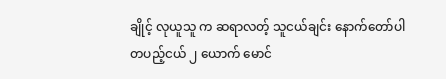ချိုင့် လုယူသူ က ဆရာလတ့် သူငယ်ချင်း နောက်တော်ပါ တပည့်ငယ် ၂ ယောက် မောင်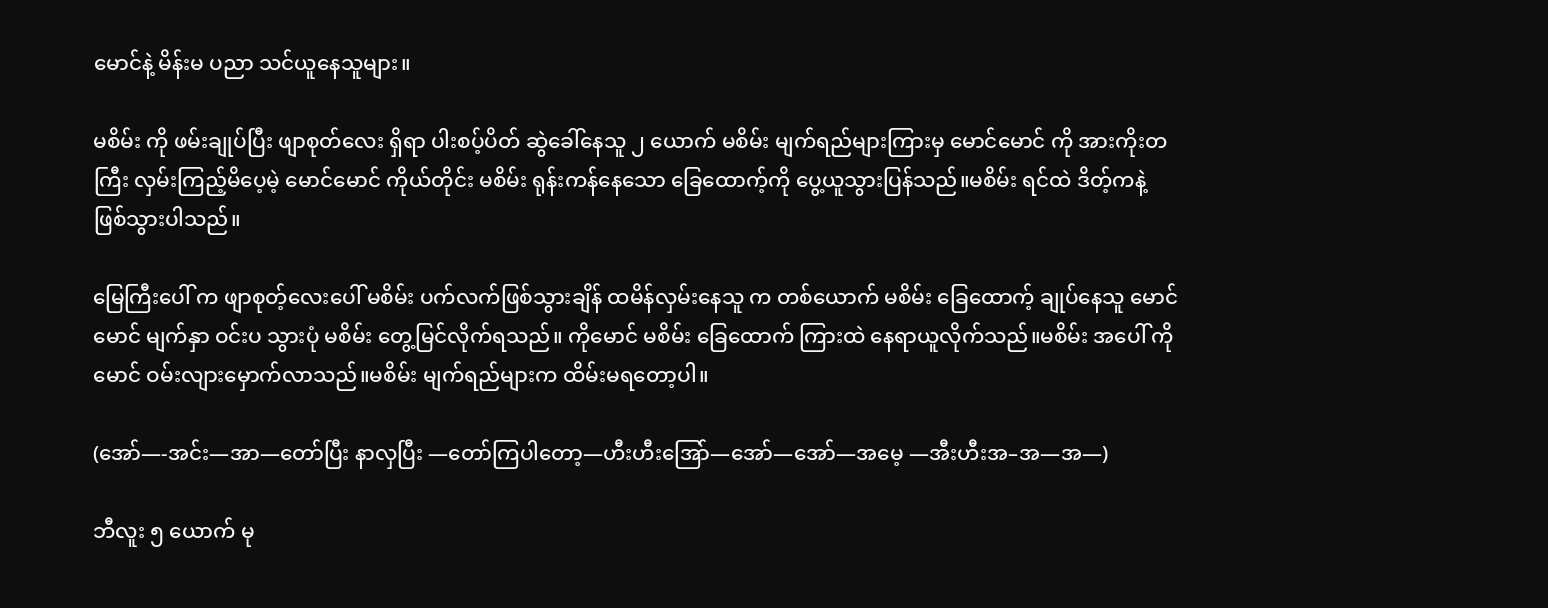မောင်နဲ့ မိန်းမ ပညာ သင်ယူနေသူများ။

မစိမ်း ကို ဖမ်းချုပ်ပြီး ဖျာစုတ်လေး ရှိရာ ပါးစပ့်ပိတ် ဆွဲခေါ်နေသူ ၂ ယောက် မစိမ်း မျက်ရည်များကြားမှ မောင်မောင် ကို အားကိုးတကြီး လှမ်းကြည့်မိပေ့မဲ့ မောင်မောင် ကိုယ်တိုင်း မစိမ်း ရုန်းကန်နေသော ခြေထောက့်ကို ပွေ့ယူသွားပြန်သည်။မစိမ်း ရင်ထဲ ဒိတ့်ကနဲ့ ဖြစ်သွားပါသည်။

မြေကြီးပေါ် က ဖျာစုတ့်လေးပေါ် မစိမ်း ပက်လက်ဖြစ်သွားချိန် ထမိန်လှမ်းနေသူ က တစ်ယောက် မစိမ်း ခြေထောက့် ချုပ်နေသူ မောင်မောင် မျက်နှာ ဝင်းပ သွားပုံ မစိမ်း တွေ့မြင်လိုက်ရသည်။ ကိုမောင် မစိမ်း ခြေထောက် ကြားထဲ နေရာယူလိုက်သည်။မစိမ်း အပေါ် ကိုမောင် ဝမ်းလျားမှောက်လာသည်။မစိမ်း မျက်ရည်များက ထိမ်းမရတော့ပါ။

(အော်—-အင်း—အာ—တော်ပြီး နာလှပြီး —တော်ကြပါတော့—ဟီးဟီးအြော်—အော်—အော်—အမေ့ —အီးဟီးအ–အ—အ—)

ဘီလူး ၅ ယောက် မု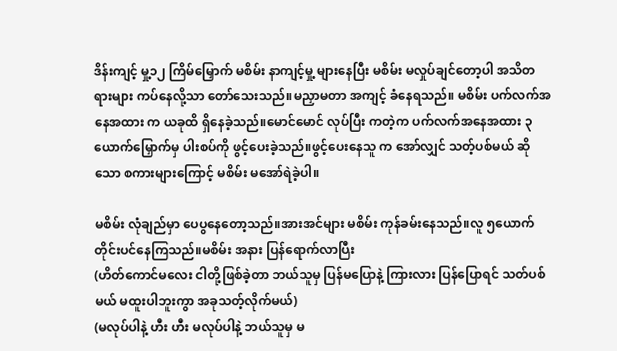ဒိန်းကျင့် မှု့၁၂ ကြိမ်မြှောက် မစိမ်း နာကျင့်မှု့ များနေပြီး မစိမ်း မလှုပ်ချင်တော့ပါ အသိတရားများ ကပ်နေလို့သာ တော်သေးသည်။မညှာမတာ အကျင့် ခံနေရသည်။ မစိမ်း ပက်လက်အနေအထား က ယခုထိ ရှိနေခဲ့သည်။မောင်မောင် လုပ်ပြီး ကတဲ့က ပက်လက်အနေအထား ၃ ယောက်မြှောက်မှ ပါးစပ်ကို ဖွင့်ပေးခဲ့သည်။ဖွင့်ပေးနေသူ က အော်လျှင် သတ့်ပစ်မယ် ဆိုသော စကားများကြောင့် မစိမ်း မအော်ရဲခဲ့ပါ။

မစိမ်း လုံချည်မှာ ပေပွနေတော့သည်။အားအင်များ မစိမ်း ကုန်ခမ်းနေသည်။လူ ၅ယောက် တိုင်းပင်နေကြသည်။မစိမ်း အနား ပြန်ရောက်လာပြီး
(ဟိတ်ကောင်မလေး ငါတို့ဖြစ်ခဲ့တာ ဘယ်သူမှ ပြန်မပြောနဲ့ ကြားလား ပြန်ပြောရင် သတ်ပစ်မယ် မထူးပါဘူးကွာ အခုသတ့်လိုက်မယ်)
(မလုပ်ပါနဲ့ ဟီး ဟီး မလုပ်ပါနဲ့ ဘယ်သူမှ မ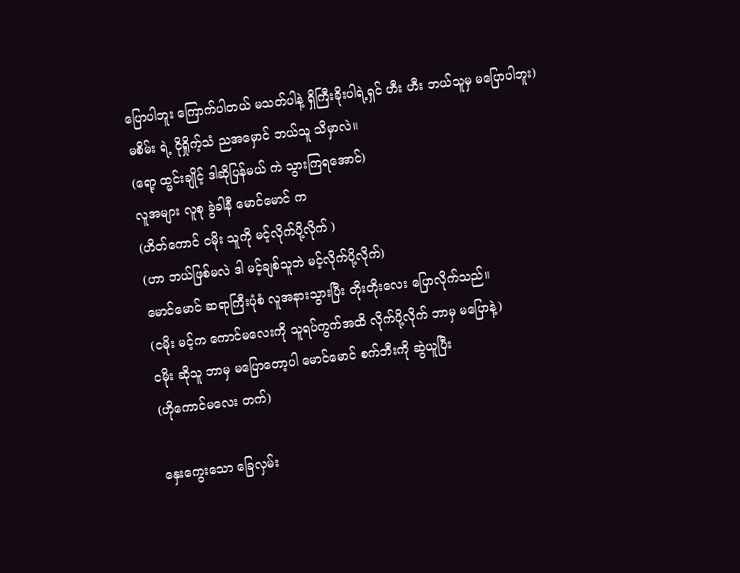ပြောပါဘူး ကြောက်ပါတယ် မသတ်ပါနဲ့ ရှိကြီးခိုးပါရဲ့ရှင် ဟီး ဟီး ဘယ်သူမှ မပြောပါဘူး)
မစိမ်း ရဲ့ ငိုရှိုက့်သံ ညအမှောင် ဘယ်သူ သိမှာလဲ။
(ရော့ ထ္မင်းချိုင့် ဒါဆိုပြန်မယ် ကဲ သွားကြရအောင်)
လူအများ လူစု ခွဲခါနီ မောင်မောင် က
(ဟိတ်ကောင် ငမိုး သူကို မင့်လိုက်ပို့လိုက် )
(ဟာ ဘယ်ဖြစ်မလဲ ဒါ မင့်ချစ်သူဘဲ မင့်လိုက်ပို့လိုက်)
မောင်မောင် ဆရာကြီးပုံစံ လူအနားသွားပြီး တိုးတိုးလေး ပြောလိုက်သည်။
(ငမိုး မင့်က ကောင်မလေးကို သူရပ်ကွက်အထိ လိုက်ပို့လိုက် ဘာမှ မပြောနဲ့)
ငမိုး ဆိုသူ ဘာမှ မပြောတော့ပါ မောင်မောင် စက်ဘီးကို ဆွဲယူပြီး
(ဟိုကောင်မလေး တက်)

နှေးကွေးသော ခြေလှမ်း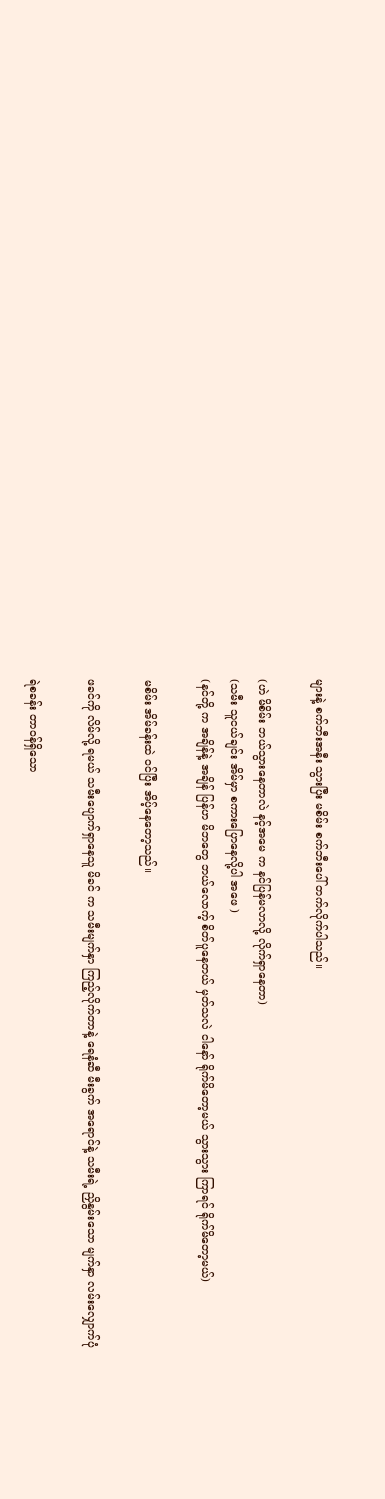များနဲ့ စက်ဘီးအနီး သွားပြီး မစိမ်း စက်ဘီးပေါ် တက်လိုက်ပါသည်။

(ဟဲ မိစိမ်း ဘယ်သွားနေတာလဲ နင့်အမေ က နင်ပြန်မလာလို့ လိုက်ရှာနေတာ)
(သမီး သူငယ်ချင်း အိမ်မှာ စကားပြောနေလို့ပါ အဖေ )
(နင်တို့ က အချိန်နဲ့ အချိန် ပြန်ဟ မိဘတွေ ဘယ်လောက့် စိတ်ပူနေတယ် မှတ်သလဲ ငါနော် ရိုက်မိတော့မယ် သွားသွား ကြာရင် ရိုက်မိတော့မယ်)

မစိမ်း အိမ်ခန်းထဲ ဝင်ပြီး အိပ့်နေတော့သည်။

ဖခင်ကို လိမ်လို့ ရမယ် သမီးပျောက်ရှာနေသူ မိခင် က သမီးမျက်နှာ ကြည့်လိုက်တာနဲ့ ရေနံဆီ မီးခွက် အရောင်နဲ့ သမီးရဲ့ ညှိနွမ်းသော မျက်နှာ လမ်းလျှောက်ပုံ

ရဲစခန်း တာဝန်ရှိသော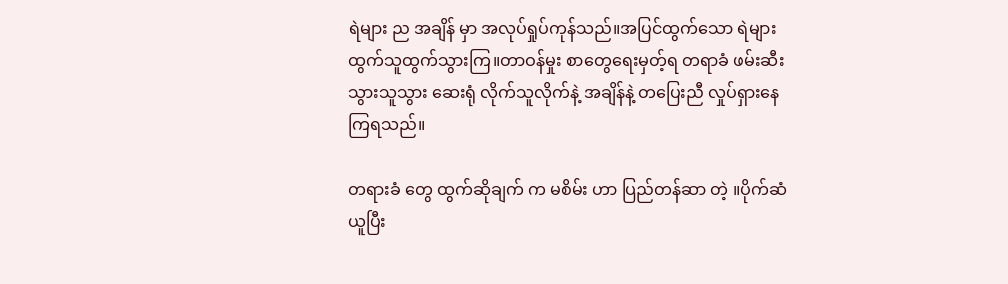ရဲများ ည အချိန် မှာ အလုပ်ရှုပ်ကုန်သည်။အပြင်ထွက်သော ရဲများ ထွက်သူထွက်သွားကြ။တာဝန်မှုး စာတွေရေးမှတ့်ရ တရာခံ ဖမ်းဆီးသွားသူသွား ဆေးရုံ လိုက်သူလိုက်နဲ့ အချိန်နဲ့ တပြေးညီ လှုပ်ရှားနေကြရသည်။

တရားခံ တွေ ထွက်ဆိုချက် က မစိမ်း ဟာ ပြည်တန်ဆာ တဲ့ ။ပိုက်ဆံ ယူပြီး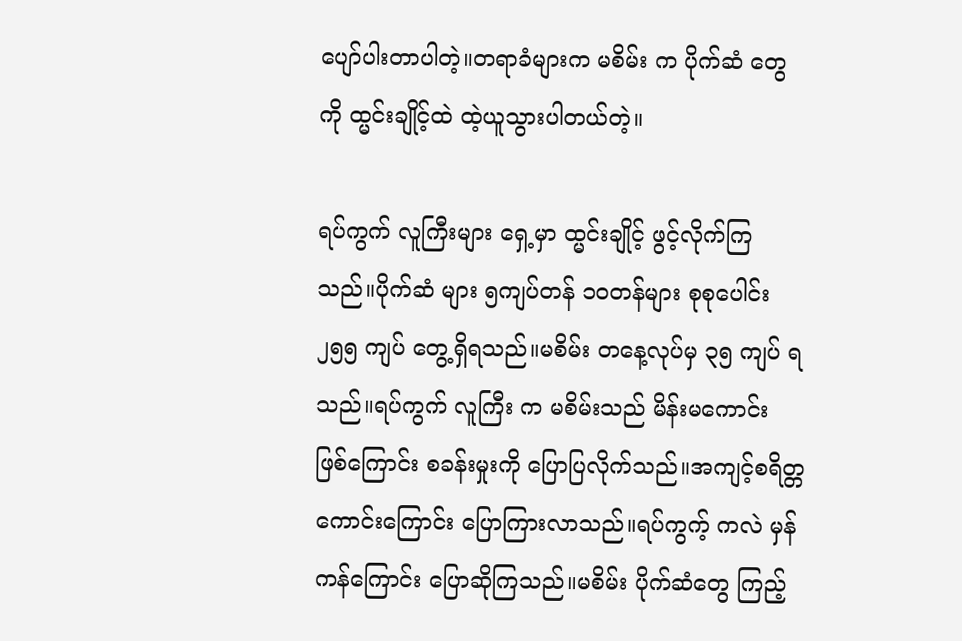ပျော်ပါးတာပါတဲ့။တရာခံများက မစိမ်း က ပိုက်ဆံ တွေကို ထ္မင်းချိုင့်ထဲ ထဲ့ယူသွားပါတယ်တဲ့။

ရပ်ကွက် လူကြီးများ ရှေ့မှာ ထ္မင်းချိုင့် ဖွင့်လိုက်ကြသည်။ပိုက်ဆံ များ ၅ကျပ်တန် ၁၀တန်များ စုစုပေါင်း ၂၅၅ ကျပ် တွေ့ရှိရသည်။မစိမ်း တနေ့လုပ်မှ ၃၅ ကျပ် ရသည်။ရပ်ကွက် လူကြီး က မစိမ်းသည် မိန်းမကောင်း ဖြစ်ကြောင်း စခန်းမှုးကို ပြောပြလိုက်သည်။အကျင့်စရိတ္တ ကောင်းကြောင်း ပြောကြားလာသည်။ရပ်ကွက့် ကလဲ မှန်ကန်ကြောင်း ပြောဆိုကြသည်။မစိမ်း ပိုက်ဆံတွေ ကြည့်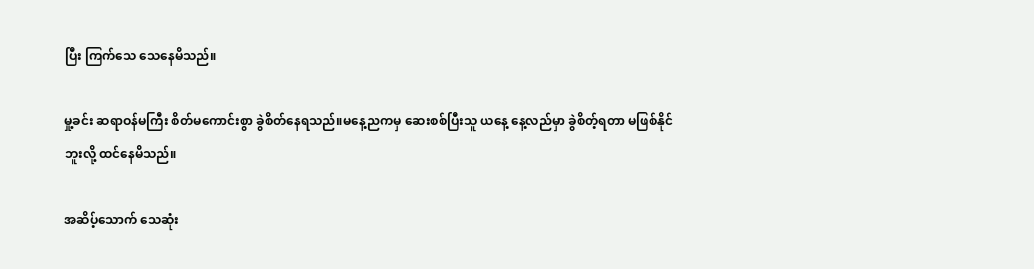ပြီး ကြက်သေ သေနေမိသည်။

မှု့ခင်း ဆရာဝန်မကြီး စိတ်မကောင်းစွာ ခွဲစိတ်နေရသည်။မနေ့ညကမှ ဆေးစစ်ပြီးသူ ယနေ့ နေ့လည်မှာ ခွဲစိတ့်ရတာ မဖြစ်နိုင်ဘူးလို့ ထင်နေမိသည်။

အဆိပ့်သောက် သေဆုံး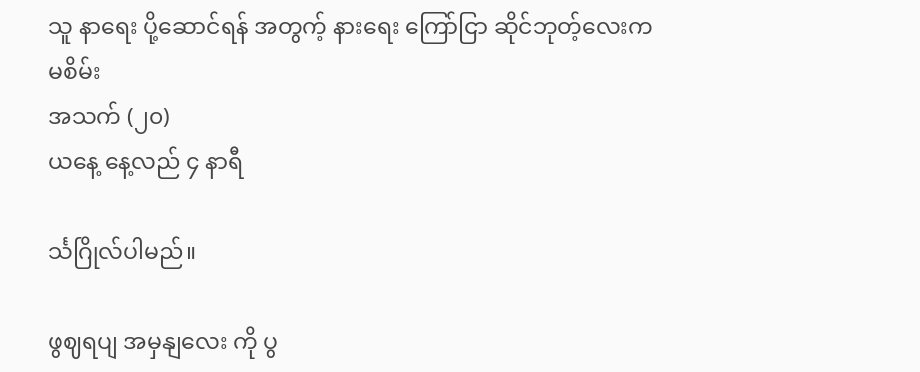သူ နာရေး ပို့ဆောင်ရန် အတွက့် နားရေး ကြော်ငြာ ဆိုင်ဘုတ့်လေးက
မစိမ်း
အသက် (၂၀)
ယနေ့ နေ့လည် ၄ နာရီ

င်္သဂြိုလ်ပါမည်။

ဖွဈရပျ အမှနျလေး ကို ပွ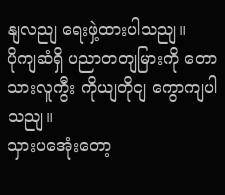နျလညျ ရေးဖှဲ့ထားပါသညျ။
ပိုကျဆံရှိ ပညာတတျမြားကို တောသားလူကွီး ကိုယျတိုငျ ကွောကျပါသညျ။
သှားပအေုံးတော့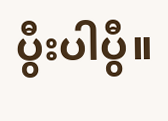ပွီးပါပွီ။